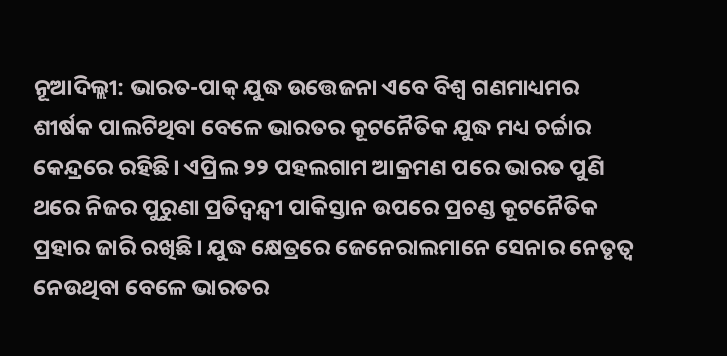ନୂଆଦିଲ୍ଲୀ: ଭାରତ-ପାକ୍ ଯୁଦ୍ଧ ଉତ୍ତେଜନା ଏବେ ବିଶ୍ବ ଗଣମାଧ୍ୟମର ଶୀର୍ଷକ ପାଲଟିଥିବା ବେଳେ ଭାରତର କୂଟନୈତିକ ଯୁଦ୍ଧ ମଧ୍ୟ ଚର୍ଚ୍ଚାର କେନ୍ଦ୍ରରେ ରହିଛି। ଏପ୍ରିଲ ୨୨ ପହଲଗାମ ଆକ୍ରମଣ ପରେ ଭାରତ ପୁଣି ଥରେ ନିଜର ପୁରୁଣା ପ୍ରତିଦ୍ୱନ୍ଦ୍ୱୀ ପାକିସ୍ତାନ ଉପରେ ପ୍ରଚଣ୍ଡ କୂଟନୈତିକ ପ୍ରହାର ଜାରି ରଖିଛି। ଯୁଦ୍ଧ କ୍ଷେତ୍ରରେ ଜେନେରାଲମାନେ ସେନାର ନେତୃତ୍ୱ ନେଉଥିବା ବେଳେ ଭାରତର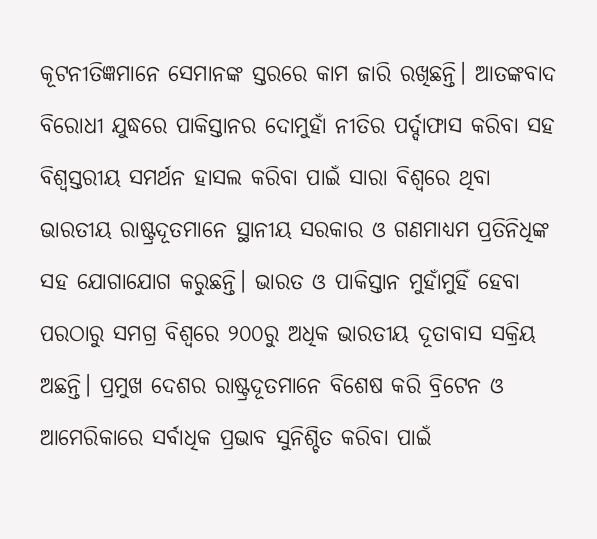କୂଟନୀତିଜ୍ଞମାନେ ସେମାନଙ୍କ ସ୍ତରରେ କାମ ଜାରି ରଖିଛନ୍ତି। ଆତଙ୍କବାଦ ବିରୋଧୀ ଯୁଦ୍ଧରେ ପାକିସ୍ତାନର ଦୋମୁହାଁ ନୀତିର ପର୍ଦ୍ଦାଫାସ କରିବା ସହ ବିଶ୍ୱସ୍ତରୀୟ ସମର୍ଥନ ହାସଲ କରିବା ପାଇଁ ସାରା ବିଶ୍ୱରେ ଥିବା ଭାରତୀୟ ରାଷ୍ଟ୍ରଦୂତମାନେ ସ୍ଥାନୀୟ ସରକାର ଓ ଗଣମାଧ୍ୟମ ପ୍ରତିନିଧିଙ୍କ ସହ ଯୋଗାଯୋଗ କରୁଛନ୍ତି। ଭାରତ ଓ ପାକିସ୍ତାନ ମୁହାଁମୁହିଁ ହେବା ପରଠାରୁ ସମଗ୍ର ବିଶ୍ୱରେ ୨୦୦ରୁ ଅଧିକ ଭାରତୀୟ ଦୂତାବାସ ସକ୍ରିୟ ଅଛନ୍ତି। ପ୍ରମୁଖ ଦେଶର ରାଷ୍ଟ୍ରଦୂତମାନେ ବିଶେଷ କରି ବ୍ରିଟେନ ଓ ଆମେରିକାରେ ସର୍ବାଧିକ ପ୍ରଭାବ ସୁନିଶ୍ଚିତ କରିବା ପାଇଁ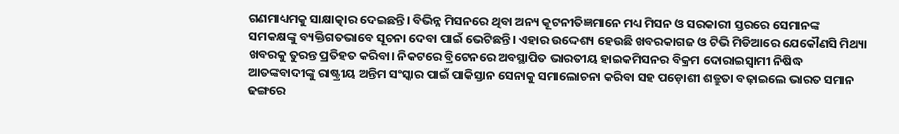ଗଣମାଧ୍ୟମକୁ ସାକ୍ଷାତ୍କାର ଦେଇଛନ୍ତି। ବିଭିନ୍ନ ମିସନରେ ଥିବା ଅନ୍ୟ କୂଟନୀତିଜ୍ଞମାନେ ମଧ୍ୟ ମିସନ ଓ ସରକାରୀ ସ୍ତରରେ ସେମାନଙ୍କ ସମକକ୍ଷଙ୍କୁ ବ୍ୟକ୍ତିଗତଭାବେ ସୂଚନା ଦେବା ପାଇଁ ଭେଟିଛନ୍ତି। ଏହାର ଉଦ୍ଦେଶ୍ୟ ହେଉଛି ଖବରକାଗଜ ଓ ଟିଭି ମିଡିଆରେ ଯେକୌଣସି ମିଥ୍ୟା ଖବରକୁ ତୁରନ୍ତ ପ୍ରତିହତ କରିବା। ନିକଟରେ ବ୍ରିଟେନରେ ଅବସ୍ଥାପିତ ଭାରତୀୟ ହାଇକମିସନର ବିକ୍ରମ ଦୋରାଇସ୍ୱାମୀ ନିଷିଦ୍ଧ ଆତଙ୍କବାଦୀଙ୍କୁ ରାଷ୍ଟ୍ରୀୟ ଅନ୍ତିମ ସଂସ୍କାର ପାଇଁ ପାକିସ୍ତାନ ସେନାକୁ ସମାଲୋଚନା କରିବା ସହ ପଡ଼ୋଶୀ ଶତ୍ରୁତା ବଢ଼ାଇଲେ ଭାରତ ସମାନ ଢଙ୍ଗରେ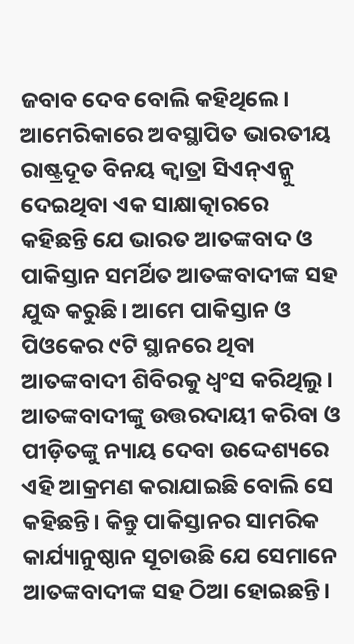ଜବାବ ଦେବ ବୋଲି କହିଥିଲେ।
ଆମେରିକାରେ ଅବସ୍ଥାପିତ ଭାରତୀୟ ରାଷ୍ଟ୍ରଦୂତ ବିନୟ କ୍ୱାତ୍ରା ସିଏନ୍ଏନ୍କୁ ଦେଇଥିବା ଏକ ସାକ୍ଷାତ୍କାରରେ କହିଛନ୍ତି ଯେ ଭାରତ ଆତଙ୍କବାଦ ଓ ପାକିସ୍ତାନ ସମର୍ଥିତ ଆତଙ୍କବାଦୀଙ୍କ ସହ ଯୁଦ୍ଧ କରୁଛି। ଆମେ ପାକିସ୍ତାନ ଓ ପିଓକେର ୯ଟି ସ୍ଥାନରେ ଥିବା ଆତଙ୍କବାଦୀ ଶିବିରକୁ ଧ୍ବଂସ କରିଥିଲୁ। ଆତଙ୍କବାଦୀଙ୍କୁ ଉତ୍ତରଦାୟୀ କରିବା ଓ ପୀଡ଼ିତଙ୍କୁ ନ୍ୟାୟ ଦେବା ଉଦ୍ଦେଶ୍ୟରେ ଏହି ଆକ୍ରମଣ କରାଯାଇଛି ବୋଲି ସେ କହିଛନ୍ତି। କିନ୍ତୁ ପାକିସ୍ତାନର ସାମରିକ କାର୍ଯ୍ୟାନୁଷ୍ଠାନ ସୂଚାଉଛି ଯେ ସେମାନେ ଆତଙ୍କବାଦୀଙ୍କ ସହ ଠିଆ ହୋଇଛନ୍ତି।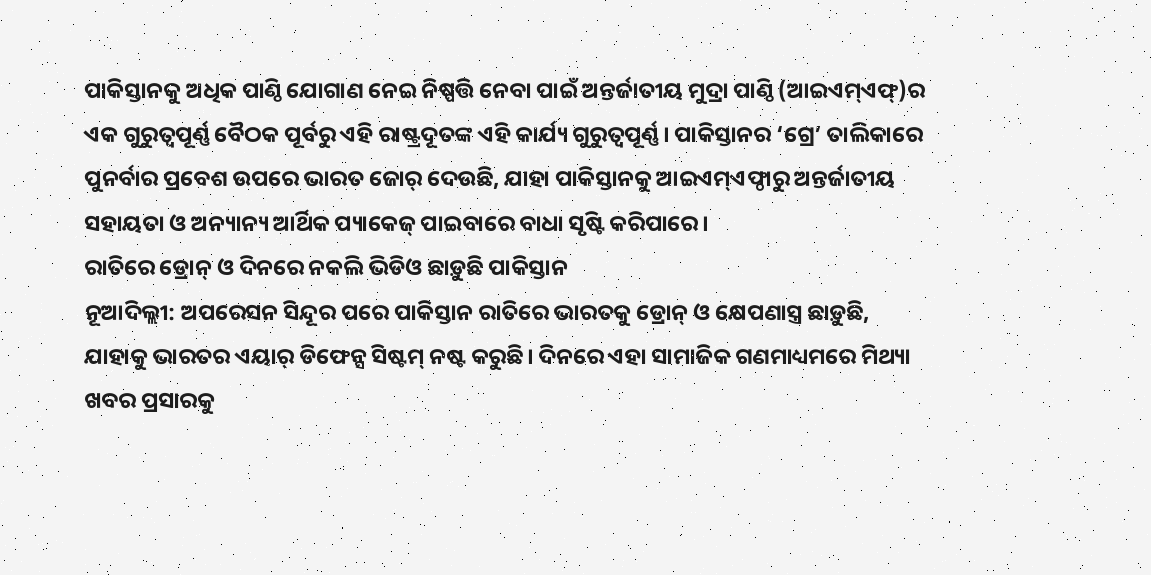ପାକିସ୍ତାନକୁ ଅଧିକ ପାଣ୍ଠି ଯୋଗାଣ ନେଇ ନିଷ୍ପତ୍ତି ନେବା ପାଇଁ ଅନ୍ତର୍ଜାତୀୟ ମୁଦ୍ରା ପାଣ୍ଠି (ଆଇଏମ୍ଏଫ୍)ର ଏକ ଗୁରୁତ୍ୱପୂର୍ଣ୍ଣ ବୈଠକ ପୂର୍ବରୁ ଏହି ରାଷ୍ଟ୍ରଦୂତଙ୍କ ଏହି କାର୍ଯ୍ୟ ଗୁରୁତ୍ୱପୂର୍ଣ୍ଣ। ପାକିସ୍ତାନର ‘ଗ୍ରେ’ ତାଲିକାରେ ପୁନର୍ବାର ପ୍ରବେଶ ଉପରେ ଭାରତ ଜୋର୍ ଦେଉଛି, ଯାହା ପାକିସ୍ତାନକୁ ଆଇଏମ୍ଏଫ୍ଠାରୁ ଅନ୍ତର୍ଜାତୀୟ ସହାୟତା ଓ ଅନ୍ୟାନ୍ୟ ଆର୍ଥିକ ପ୍ୟାକେଜ୍ ପାଇବାରେ ବାଧା ସୃଷ୍ଟି କରିପାରେ।
ରାତିରେ ଡ୍ରୋନ୍ ଓ ଦିନରେ ନକଲି ଭିଡିଓ ଛାଡ଼ୁଛି ପାକିସ୍ତାନ
ନୂଆଦିଲ୍ଲୀ: ଅପରେସନ ସିନ୍ଦୂର ପରେ ପାକିସ୍ତାନ ରାତିରେ ଭାରତକୁ ଡ୍ରୋନ୍ ଓ କ୍ଷେପଣାସ୍ତ୍ର ଛାଡ଼ୁଛି, ଯାହାକୁ ଭାରତର ଏୟାର୍ ଡିଫେନ୍ସ ସିଷ୍ଟମ୍ ନଷ୍ଟ କରୁଛି। ଦିନରେ ଏହା ସାମାଜିକ ଗଣମାଧ୍ୟମରେ ମିଥ୍ୟା ଖବର ପ୍ରସାରକୁ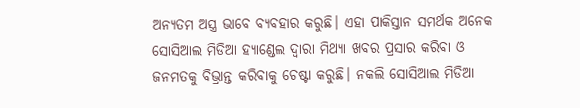ଅନ୍ୟତମ ଅସ୍ତ୍ର ଭାବେ ବ୍ୟବହାର କରୁଛି। ଏହା ପାକିସ୍ତାନ ସମର୍ଥକ ଅନେକ ସୋସିଆଲ ମିଡିଆ ହ୍ୟାଣ୍ଡେଲ ଦ୍ୱାରା ମିଥ୍ୟା ଖବର ପ୍ରସାର କରିବା ଓ ଜନମତକୁ ବିଭ୍ରାନ୍ତ କରିବାକୁ ଚେଷ୍ଟା କରୁଛି। ନକଲି ସୋସିଆଲ ମିଡିଆ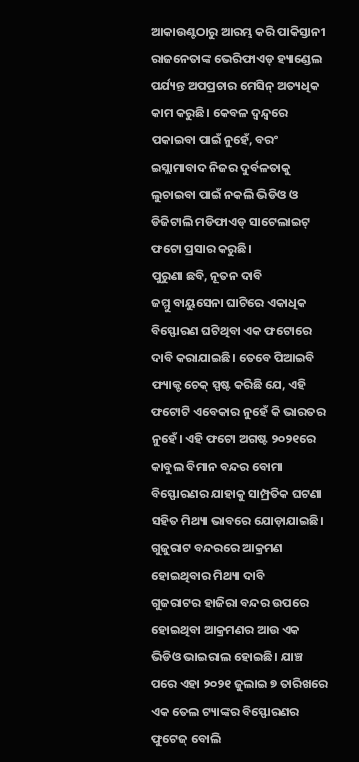ଆକାଉଣ୍ଟଠାରୁ ଆରମ୍ଭ କରି ପାକିସ୍ତାନୀ ରାଜନେତାଙ୍କ ଭେରିଫାଏଡ୍ ହ୍ୟାଣ୍ଡେଲ ପର୍ଯ୍ୟନ୍ତ ଅପପ୍ରଚାର ମେସିନ୍ ଅତ୍ୟଧିକ କାମ କରୁଛି। କେବଳ ଦ୍ୱନ୍ଦ୍ୱରେ ପକାଇବା ପାଇଁ ନୁହେଁ, ବରଂ ଇସ୍ଲାମାବାଦ ନିଜର ଦୁର୍ବଳତାକୁ ଲୁଚାଇବା ପାଇଁ ନକଲି ଭିଡିଓ ଓ ଡିଜିଟାଲି ମଡିଫାଏଡ୍ ସାଟେଲାଇଟ୍ ଫଟୋ ପ୍ରସାର କରୁଛି।
ପୁରୁଣା ଛବି, ନୂତନ ଦାବି
ଜମ୍ମୁ ବାୟୁସେନା ଘାଟିରେ ଏକାଧିକ ବିସ୍ଫୋରଣ ଘଟିଥିବା ଏକ ଫଟୋରେ ଦାବି କରାଯାଇଛି। ତେବେ ପିଆଇବି ଫ୍ୟାକ୍ଟ ଚେକ୍ ସ୍ପଷ୍ଟ କରିଛି ଯେ, ଏହି ଫଟୋଟି ଏବେକାର ନୁହେଁ କି ଭାରତର ନୁହେଁ। ଏହି ଫଟୋ ଅଗଷ୍ଟ ୨୦୨୧ରେ କାବୁଲ ବିମାନ ବନ୍ଦର ବୋମା ବିସ୍ଫୋରଣର ଯାହାକୁ ସାମ୍ପ୍ରତିକ ଘଟଣା ସହିତ ମିଥ୍ୟା ଭାବରେ ଯୋଡ଼ାଯାଇଛି।
ଗୁଜୁରାଟ ବନ୍ଦରରେ ଆକ୍ରମଣ ହୋଇଥିବାର ମିଥ୍ୟା ଦାବି
ଗୁଜରାଟର ହାଜିରା ବନ୍ଦର ଉପରେ ହୋଇଥିବା ଆକ୍ରମଣର ଆଉ ଏକ ଭିଡିଓ ଭାଇରାଲ ହୋଇଛି। ଯାଞ୍ଚ ପରେ ଏହା ୨୦୨୧ ଜୁଲାଇ ୭ ତାରିଖରେ ଏକ ତେଲ ଟ୍ୟାଙ୍କର ବିସ୍ଫୋରଣର ଫୁଟେଜ୍ ବୋଲି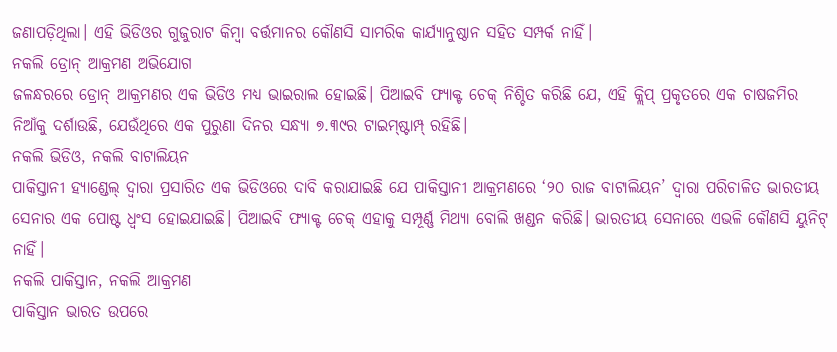ଜଣାପଡ଼ିଥିଲା। ଏହି ଭିଡିଓର ଗୁଜୁରାଟ କିମ୍ବା ବର୍ତ୍ତମାନର କୌଣସି ସାମରିକ କାର୍ଯ୍ୟାନୁଷ୍ଠାନ ସହିତ ସମ୍ପର୍କ ନାହିଁ।
ନକଲି ଡ୍ରୋନ୍ ଆକ୍ରମଣ ଅଭିଯୋଗ
ଜଳନ୍ଧରରେ ଡ୍ରୋନ୍ ଆକ୍ରମଣର ଏକ ଭିଡିଓ ମଧ୍ୟ ଭାଇରାଲ ହୋଇଛି। ପିଆଇବି ଫ୍ୟାକ୍ଟ ଚେକ୍ ନିଶ୍ଚିତ କରିଛି ଯେ, ଏହି କ୍ଲିପ୍ ପ୍ରକୃତରେ ଏକ ଚାଷଜମିର ନିଆଁକୁ ଦର୍ଶାଉଛି, ଯେଉଁଥିରେ ଏକ ପୁରୁଣା ଦିନର ସନ୍ଧ୍ୟା ୭.୩୯ର ଟାଇମ୍ଷ୍ଟାମ୍ପ୍ ରହିଛି।
ନକଲି ଭିଡିଓ, ନକଲି ବାଟାଲିୟନ
ପାକିସ୍ତାନୀ ହ୍ୟାଣ୍ଡେଲ୍ ଦ୍ୱାରା ପ୍ରସାରିତ ଏକ ଭିଡିଓରେ ଦାବି କରାଯାଇଛି ଯେ ପାକିସ୍ତାନୀ ଆକ୍ରମଣରେ ‘୨୦ ରାଜ ବାଟାଲିୟନ’ ଦ୍ୱାରା ପରିଚାଳିତ ଭାରତୀୟ ସେନାର ଏକ ପୋଷ୍ଟ ଧ୍ୱଂସ ହୋଇଯାଇଛି। ପିଆଇବି ଫ୍ୟାକ୍ଟ ଚେକ୍ ଏହାକୁ ସମ୍ପୂର୍ଣ୍ଣ ମିଥ୍ୟା ବୋଲି ଖଣ୍ଡନ କରିଛି। ଭାରତୀୟ ସେନାରେ ଏଭଳି କୌଣସି ୟୁନିଟ୍ ନାହିଁ।
ନକଲି ପାକିସ୍ତାନ, ନକଲି ଆକ୍ରମଣ
ପାକିସ୍ତାନ ଭାରତ ଉପରେ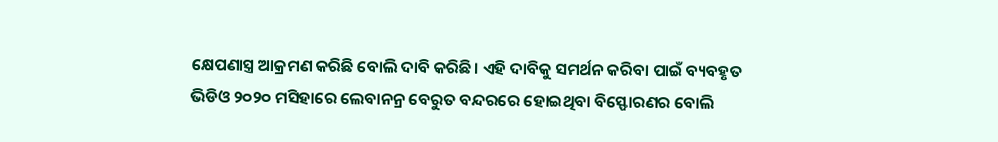କ୍ଷେପଣାସ୍ତ୍ର ଆକ୍ରମଣ କରିଛି ବୋଲି ଦାବି କରିଛି। ଏହି ଦାବିକୁ ସମର୍ଥନ କରିବା ପାଇଁ ବ୍ୟବହୃତ ଭିଡିଓ ୨୦୨୦ ମସିହାରେ ଲେବାନନ୍ର ବେରୁତ ବନ୍ଦରରେ ହୋଇଥିବା ବିସ୍ଫୋରଣର ବୋଲି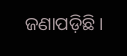ଜଣାପଡ଼ିଛି।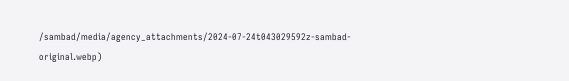/sambad/media/agency_attachments/2024-07-24t043029592z-sambad-original.webp)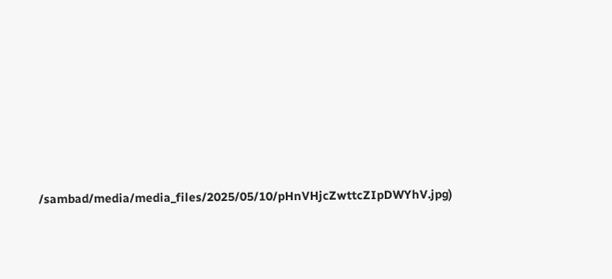/sambad/media/media_files/2025/05/10/pHnVHjcZwttcZIpDWYhV.jpg)